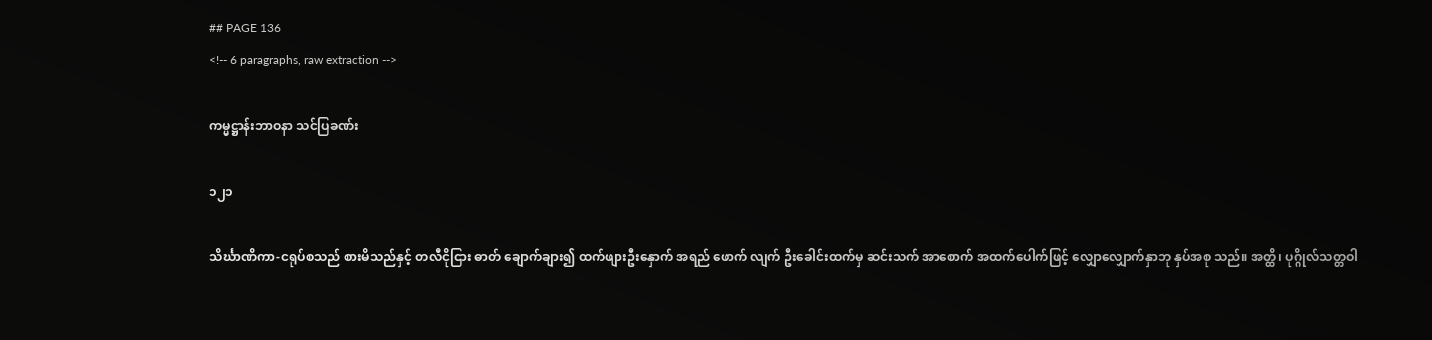## PAGE 136
<!-- 6 paragraphs, raw extraction -->

ကမ္မဋ္ဌာန်းဘာဝနာ သင်ပြခဏ်း

၁၂၁

သိင်္ဃာဏိကာ-ငရုပ်စသည် စားမိသည်နှင့် တလီငိုငြား ဓာတ် ချောက်ချား၍ ထက်ဖျားဦးနှောက် အရည် ဖောက် လျက် ဦးခေါင်းထက်မှ ဆင်းသက် အာစောက် အထက်ပေါက်ဖြင့် လျှောလျှောက်နှာဘု နှပ်အစု သည်။ အတ္ထိ၊ ပုဂ္ဂိုလ်သတ္တဝါ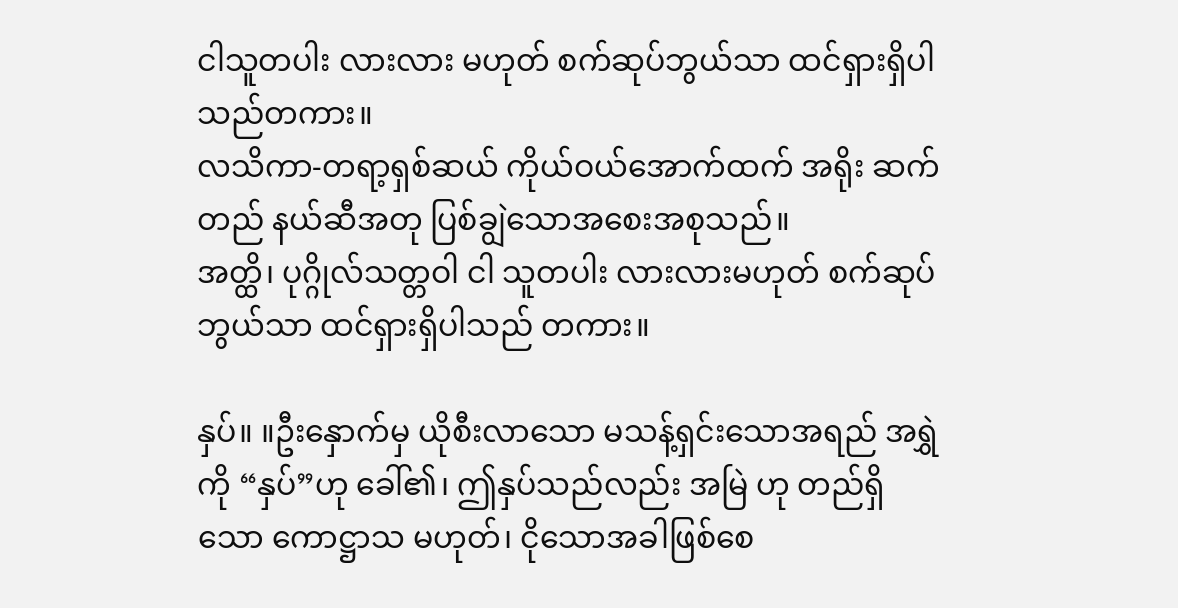ငါသူတပါး လားလား မဟုတ် စက်ဆုပ်ဘွယ်သာ ထင်ရှားရှိပါသည်တကား။
လသိကာ-တရာ့ရှစ်ဆယ် ကိုယ်ဝယ်အောက်ထက် အရိုး ဆက်တည် နယ်ဆီအတု ပြစ်ချွဲသောအစေးအစုသည်။
အတ္ထိ၊ ပုဂ္ဂိုလ်သတ္တဝါ ငါ သူတပါး လားလားမဟုတ် စက်ဆုပ်ဘွယ်သာ ထင်ရှားရှိပါသည် တကား။

နှပ်။ ။ဦးနှောက်မှ ယိုစီးလာသော မသန့်ရှင်းသောအရည် အရွှဲကို “နှပ်”ဟု ခေါ်၏၊ ဤနှပ်သည်လည်း အမြဲ ဟု တည်ရှိသော ကောဋ္ဌာသ မဟုတ်၊ ငိုသောအခါဖြစ်စေ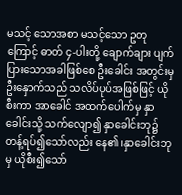မသင့် သောအစာ မသင့်သော ဥတုကြောင့် ဓာတ် ၄-ပါးတို့ ချောက်ချား ပျက်ပြားသောအခါဖြစ်စေ ဦးခေါင်း အတွင်းမှ ဦးနှောက်သည် သလိပ်ပုပ်အဖြစ်ဖြင့် ယိုစီးကာ အာခေါင် အထက်ပေါက်မှ နှာခေါင်းသို့ သက်လျော၍ နှာခေါင်းဘု၌ တန့်ရပ်၍သော်လည်း နေ၏၊နှာခေါင်းဘုမှ ယိုစီး၍သော်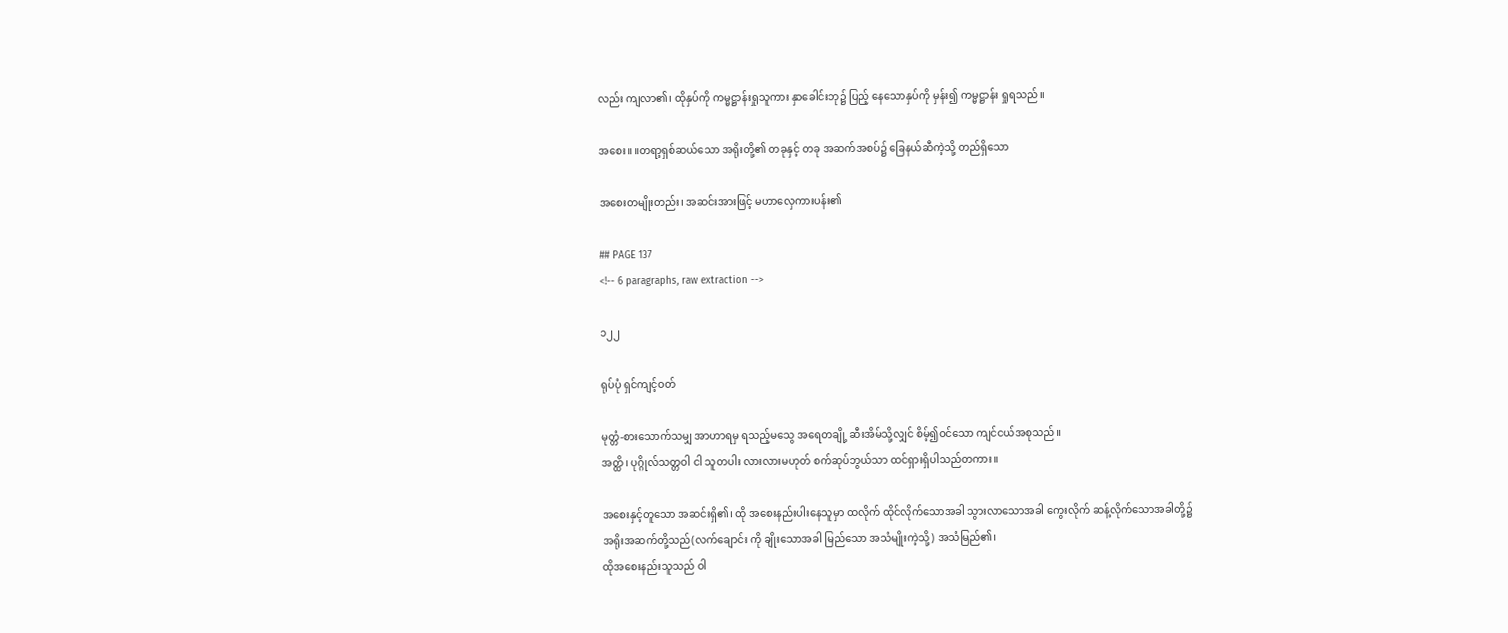လည်း ကျလာ၏၊ ထိုနှပ်ကို ကမ္မဋ္ဌာန်းရှုသူကား နှာခေါင်းဘု၌ ပြည့် နေသောနှပ်ကို မှန်း၍ ကမ္မဋ္ဌာန်း ရှုရသည်။

အစေး။ ။တရာ့ရှစ်ဆယ်သော အရိုးတို့၏ တခုနှင့် တခု အဆက်အစပ်၌ ခြေနယ်ဆီကဲ့သို့ တည်ရှိသော

အစေးတမျိုးတည်း၊ အဆင်းအားဖြင့် မဟာလှေကားပန်း၏

## PAGE 137
<!-- 6 paragraphs, raw extraction -->

၁၂၂

ရုပ်ပုံ ရှင်ကျင့်ဝတ်

မုတ္တံ-စားသောက်သမျှ အာဟာရမှ ရသည့်မသွေ အရေတချို့ ဆီးအိမ်သို့လျှင် စိမ့်၍ဝင်သော ကျင်ငယ်အစုသည်။
အတ္ထိ၊ ပုဂ္ဂိုလ်သတ္တဝါ ငါ သူတပါး လားလားမဟုတ် စက်ဆုပ်ဘွယ်သာ ထင်ရှားရှိပါသည်တကား။

အစေးနှင့်တူသော အဆင်းရှိ၏၊ ထို အစေးနည်းပါးနေသူမှာ ထလိုက် ထိုင်လိုက်သောအခါ သွားလာသောအခါ ကွေးလိုက် ဆန့်လိုက်သောအခါတို့၌ အရိုးအဆက်တို့သည်(လက်ချောင်း ကို ချိုးသောအခါ မြည်သော အသံမျိုးကဲ့သို့) အသံမြည်၏၊
ထိုအစေးနည်းသူသည် ဝါ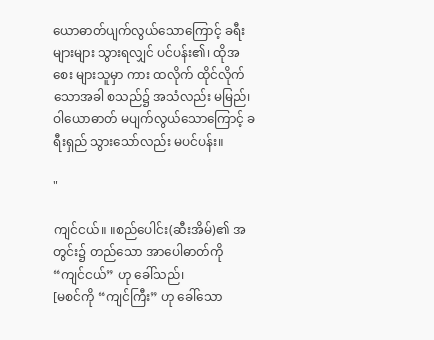ယောဓာတ်ပျက်လွယ်သောကြောင့် ခရီးများများ သွားရလျှင် ပင်ပန်း၏၊ ထိုအစေး များသူမှာ ကား ထလိုက် ထိုင်လိုက်သောအခါ စသည်၌ အသံလည်း မမြည်၊ ဝါယောဓာတ် မပျက်လွယ်သောကြောင့် ခရီးရှည် သွားသော်လည်း မပင်ပန်း။

"

ကျင်ငယ်။ ။စည်ပေါင်း(ဆီးအိမ်)၏ အတွင်း၌ တည်သော အာပေါဓာတ်ကို “ကျင်ငယ်” ဟု ခေါ်သည်၊
[မစင်ကို “ကျင်ကြီး” ဟု ခေါ်သော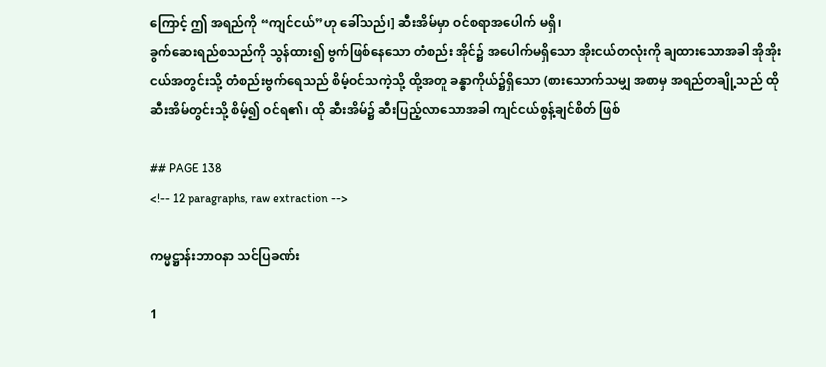ကြောင့် ဤ အရည်ကို “ကျင်ငယ်”ဟု ခေါ်သည်၊] ဆီးအိမ်မှာ ဝင်စရာအပေါက် မရှိ၊
ခွက်ဆေးရည်စသည်ကို သွန်ထား၍ ဗွက်ဖြစ်နေသော တံစည်း အိုင်၌ အပေါက်မရှိသော အိုးငယ်တလုံးကို ချထားသောအခါ အိုအိုးငယ်အတွင်းသို့ တံစည်းဗွက်ရေသည် စိမ့်ဝင်သကဲ့သို့ ထို့အတူ ခန္ဓာကိုယ်၌ရှိသော (စားသောက်သမျှ အစာမှ အရည်တချို့သည် ထို ဆီးအိမ်တွင်းသို့ စိမ့်၍ ဝင်ရ၏၊ ထို ဆီးအိမ်၌ ဆီးပြည့်လာသောအခါ ကျင်ငယ်စွန့်ချင်စိတ် ဖြစ်

## PAGE 138
<!-- 12 paragraphs, raw extraction -->

ကမ္မဋ္ဌာန်းဘာဝနာ သင်ပြခဏ်း

1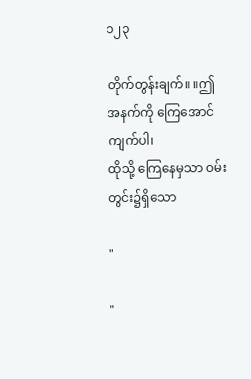၁၂၃

တိုက်တွန်းချက်။ ။ဤ အနက်ကို ကြေအောင် ကျက်ပါ၊
ထိုသို့ ကြေနေမှသာ ဝမ်းတွင်း၌ရှိသော

"

"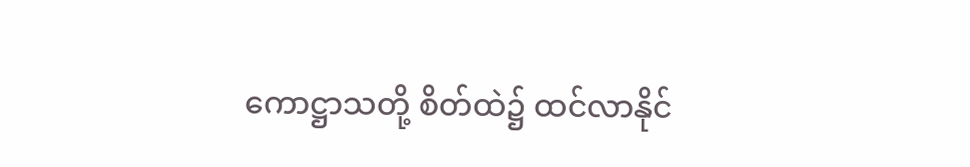ကောဋ္ဌာသတို့ စိတ်ထဲ၌ ထင်လာနိုင်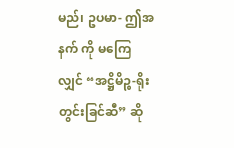မည်၊ ဥပမာ- ဤအနက် ကို မကြေလျှင် “အဋ္ဌိမိဉ္စ-ရိုးတွင်းခြင်ဆီ” ဆို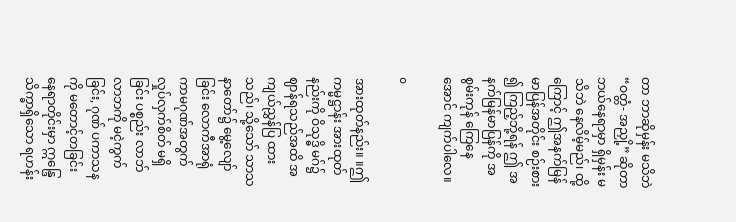တာ ဘာဆိုမှန်း မသိဘဲ “ဝတ္တံ- အညှို့” ဆိုတာ ဘယ်နေရာမှာ ရှိမှန်း မသိဘဲ နေလိမ့်မည်၊ ထို့ကြောင့် ဤအနက်မြန်မာပြန်အတိုင်း စဉ်းစား ၍ ကြည့်ဘို့ရန် ဤ အနက်မြန်မာပြန်ကို အစွမ်းကုန် ကြေနေ အောင် ကျက်ပါလေ။

o

အားထုတ်နည်း။ ။ဤ ကမ္မဋ္ဌာန်း အားထုတ်နည်းကို ဝိသုဒ္ဓိ မဂ်၌ ဈာန်ရသည်အထိ အကျယ်ညွှန်ပြ ထားသည်၊ သို့သော် သာသနာတော်၌ မွေ့လျော်ခြင်း လောကီအာရုံ ကာမဂုဏ်အတွက် လှုပ်လှက်စိတ် မရှိခြင်း ပစ္စည်း လာဘ်လာဘကို မငဲ့ကွက်ခြင်း, ဂုဏ် ပကာသနကို မတောင့်တခြင်း နေရာတိုင်းမှာ ဣန္ဒြေသိက္ခာရှိသော ရဟန်း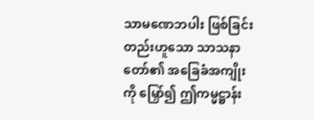သာမဏေဘပါး ဖြစ်ခြင်း တည်းဟူသော သာသနာတော်၏ အခြေခံအကျိုးကို မြှော်၍ ဤကမ္မဋ္ဌာန်း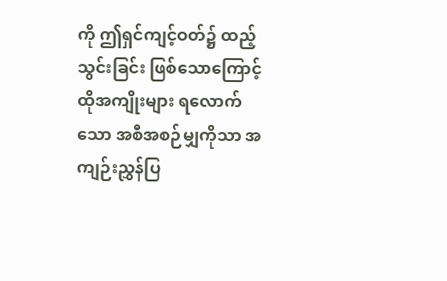ကို ဤရှင်ကျင့်ဝတ်၌ ထည့်သွင်းခြင်း ဖြစ်သောကြောင့် ထိုအကျိုးများ ရလောက် သော အစီအစဉ်မျှကိုသာ အကျဉ်းညွှန်ပြ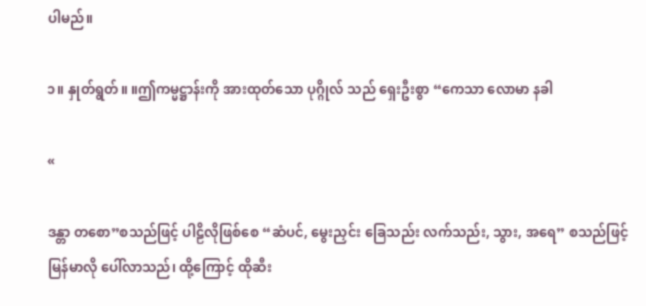ပါမည်။

၁။ နှုတ်ရွတ်။ ။ဤကမ္မဋ္ဌာန်းကို အားထုတ်သော ပုဂ္ဂိုလ် သည် ရှေးဦးစွာ “ကေသာ လောမာ နခါ

«

ဒန္တာ တစော”စသည်ဖြင့် ပါဠိလိုဖြစ်စေ “ဆံပင်, မွေးညှင်း ခြေသည်း လက်သည်း, သွား, အရေ” စသည်ဖြင့် မြန်မာလို ပေါ်လာသည်၊ ထို့ကြောင့် ထိုဆီး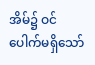အိမ်၌ ဝင်ပေါက်မရှိသော်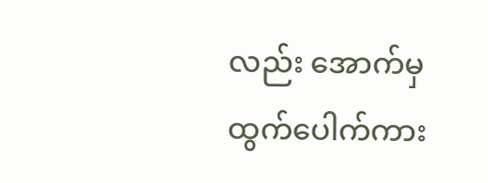လည်း အောက်မှ ထွက်ပေါက်ကား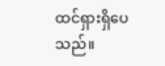ထင်ရှားရှိပေသည်။